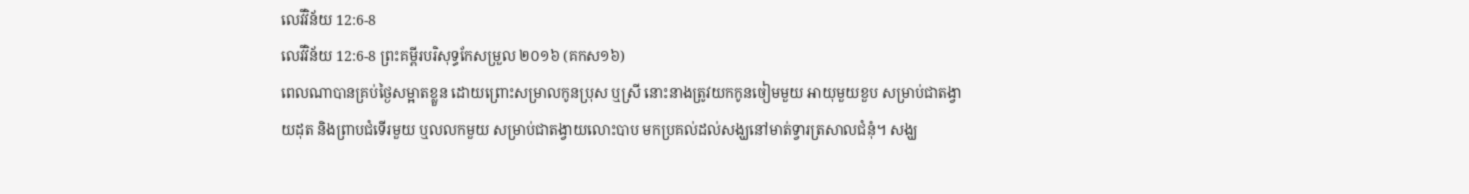លេវីវិន័យ 12:6-8
លេវីវិន័យ 12:6-8 ព្រះគម្ពីរបរិសុទ្ធកែសម្រួល ២០១៦ (គកស១៦)
ពេលណាបានគ្រប់ថ្ងៃសម្អាតខ្លួន ដោយព្រោះសម្រាលកូនប្រុស ឬស្រី នោះនាងត្រូវយកកូនចៀមមួយ អាយុមួយខួប សម្រាប់ជាតង្វាយដុត និងព្រាបជំទើរមួយ ឬលលកមួយ សម្រាប់ជាតង្វាយលោះបាប មកប្រគល់ដល់សង្ឃនៅមាត់ទ្វារត្រសាលជំនុំ។ សង្ឃ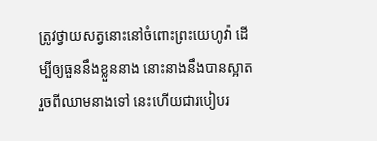ត្រូវថ្វាយសត្វនោះនៅចំពោះព្រះយេហូវ៉ា ដើម្បីឲ្យធួននឹងខ្លួននាង នោះនាងនឹងបានស្អាត រួចពីឈាមនាងទៅ នេះហើយជារបៀបរ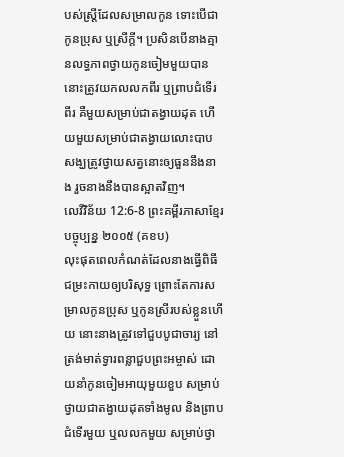បស់ស្ត្រីដែលសម្រាលកូន ទោះបើជាកូនប្រុស ឬស្រីក្តី។ ប្រសិនបើនាងគ្មានលទ្ធភាពថ្វាយកូនចៀមមួយបាន នោះត្រូវយកលលកពីរ ឬព្រាបជំទើរពីរ គឺមួយសម្រាប់ជាតង្វាយដុត ហើយមួយសម្រាប់ជាតង្វាយលោះបាប សង្ឃត្រូវថ្វាយសត្វនោះឲ្យធួននឹងនាង រួចនាងនឹងបានស្អាតវិញ។
លេវីវិន័យ 12:6-8 ព្រះគម្ពីរភាសាខ្មែរបច្ចុប្បន្ន ២០០៥ (គខប)
លុះផុតពេលកំណត់ដែលនាងធ្វើពិធីជម្រះកាយឲ្យបរិសុទ្ធ ព្រោះតែការសម្រាលកូនប្រុស ឬកូនស្រីរបស់ខ្លួនហើយ នោះនាងត្រូវទៅជួបបូជាចារ្យ នៅត្រង់មាត់ទ្វារពន្លាជួបព្រះអម្ចាស់ ដោយនាំកូនចៀមអាយុមួយខួប សម្រាប់ថ្វាយជាតង្វាយដុតទាំងមូល និងព្រាបជំទើរមួយ ឬលលកមួយ សម្រាប់ថ្វា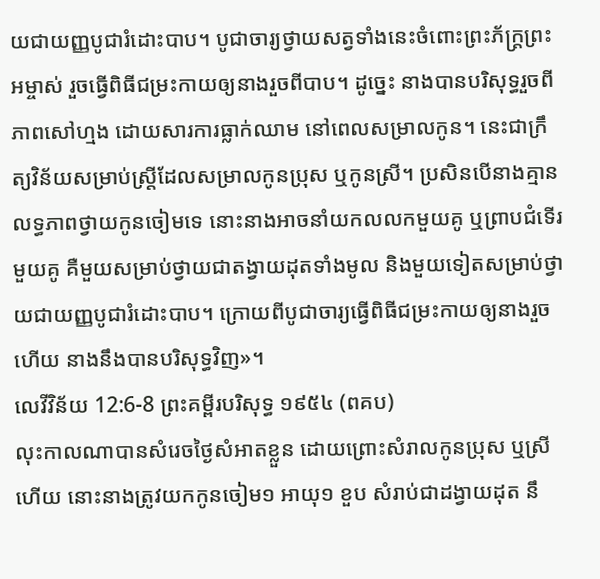យជាយញ្ញបូជារំដោះបាប។ បូជាចារ្យថ្វាយសត្វទាំងនេះចំពោះព្រះភ័ក្ត្រព្រះអម្ចាស់ រួចធ្វើពិធីជម្រះកាយឲ្យនាងរួចពីបាប។ ដូច្នេះ នាងបានបរិសុទ្ធរួចពីភាពសៅហ្មង ដោយសារការធ្លាក់ឈាម នៅពេលសម្រាលកូន។ នេះជាក្រឹត្យវិន័យសម្រាប់ស្ត្រីដែលសម្រាលកូនប្រុស ឬកូនស្រី។ ប្រសិនបើនាងគ្មានលទ្ធភាពថ្វាយកូនចៀមទេ នោះនាងអាចនាំយកលលកមួយគូ ឬព្រាបជំទើរមួយគូ គឺមួយសម្រាប់ថ្វាយជាតង្វាយដុតទាំងមូល និងមួយទៀតសម្រាប់ថ្វាយជាយញ្ញបូជារំដោះបាប។ ក្រោយពីបូជាចារ្យធ្វើពិធីជម្រះកាយឲ្យនាងរួចហើយ នាងនឹងបានបរិសុទ្ធវិញ»។
លេវីវិន័យ 12:6-8 ព្រះគម្ពីរបរិសុទ្ធ ១៩៥៤ (ពគប)
លុះកាលណាបានសំរេចថ្ងៃសំអាតខ្លួន ដោយព្រោះសំរាលកូនប្រុស ឬស្រីហើយ នោះនាងត្រូវយកកូនចៀម១ អាយុ១ ខួប សំរាប់ជាដង្វាយដុត នឹ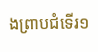ងព្រាបជំទើរ១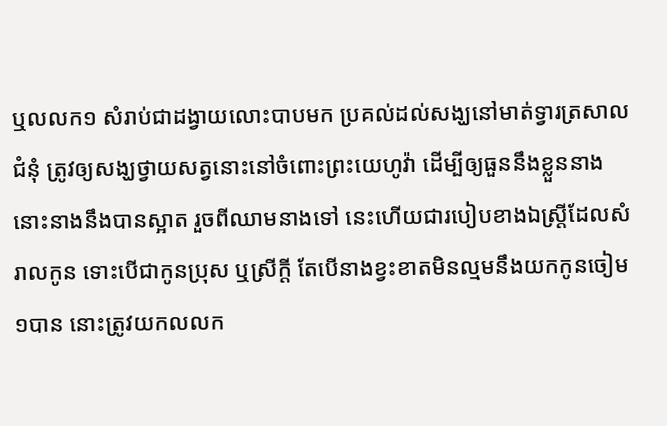ឬលលក១ សំរាប់ជាដង្វាយលោះបាបមក ប្រគល់ដល់សង្ឃនៅមាត់ទ្វារត្រសាលជំនុំ ត្រូវឲ្យសង្ឃថ្វាយសត្វនោះនៅចំពោះព្រះយេហូវ៉ា ដើម្បីឲ្យធួននឹងខ្លួននាង នោះនាងនឹងបានស្អាត រួចពីឈាមនាងទៅ នេះហើយជារបៀបខាងឯស្ត្រីដែលសំរាលកូន ទោះបើជាកូនប្រុស ឬស្រីក្តី តែបើនាងខ្វះខាតមិនល្មមនឹងយកកូនចៀម១បាន នោះត្រូវយកលលក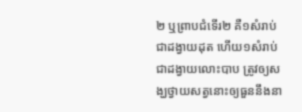២ ឬព្រាបជំទើរ២ គឺ១សំរាប់ជាដង្វាយដុត ហើយ១សំរាប់ជាដង្វាយលោះបាប ត្រូវឲ្យសង្ឃថ្វាយសត្វនោះឲ្យធួននឹងនា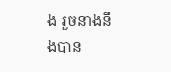ង រួចនាងនឹងបាន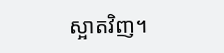ស្អាតវិញ។